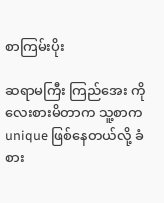စာကြမ်းပိုး

ဆရာမကြီး ကြည်အေး ကို လေးစားမိတာက သူ့စာက unique ဖြစ်နေတယ်လို့ ခံစား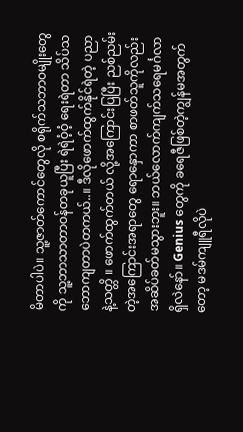မိတာပါပဲ။ သူ့ဇာတ်ကောင်တွေလို စရိုက်သဘာဝမျိုးတွေကို သူ့ဘာသာတာဝန်တခုယူပြီး ရဲရဲဝံ့ဝံ့ ရေးရဲတာ သိပ်သဘောကျတာပဲတကယ်..။ ဒီလိုဖောက်ထွက်နိုင်ရဲတဲ့ ပညာ နဲ့သတ္တိ ။ ဖောက်ထွက်တယ် လို့အကြောင်းပြပြီး ညစ်ညမ်းတဲ့အကြောင်းအရာတွေ ရောနှောကာ စာဖတ်သူကိုလည်း အဆိပ်ခတ်မသွားဘူး။ ဘယ်လောက်ကျက်သရေမင်္ဂလာရှိလဲနော်။ Genius တွေကို ခရေဇီဖြစ်တဲ့ကျွန်မအတွက်တော့ မဒမ်ကျူရီလိုပဲ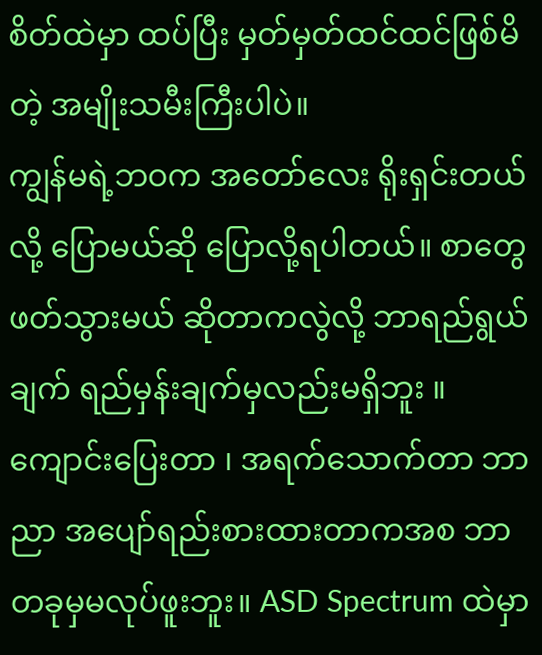စိတ်ထဲမှာ ထပ်ပြီး မှတ်မှတ်ထင်ထင်ဖြစ်မိတဲ့ အမျိုးသမီးကြီးပါပဲ။
ကျွန်မရဲ့ဘဝက အတော်လေး ရိုးရှင်းတယ်လို့ ပြောမယ်ဆို ပြောလို့ရပါတယ်။ စာတွေဖတ်သွားမယ် ဆိုတာကလွဲလို့ ဘာရည်ရွယ်ချက် ရည်မှန်းချက်မှလည်းမရှိဘူး ။ ကျောင်းပြေးတာ ၊ အရက်သောက်တာ ဘာညာ အပျော်ရည်းစားထားတာကအစ ဘာတခုမှမလုပ်ဖူးဘူး။ ASD Spectrum ထဲမှာ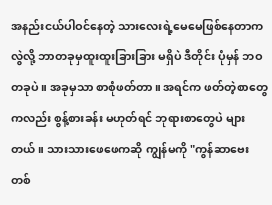အနည်းငယ်ပါဝင်နေတဲ့ သားလေးရဲ့မေမေဖြစ်နေတာကလွဲလို့ ဘာတခုမှထူးထူးခြားခြား မရှိပဲ ဒီတိုင်း ပုံမှန် ဘဝတခုပဲ။ အခုမှသာ စာစုံဖတ်တာ။ အရင်က ဖတ်တဲ့စာတွေကလည်း စွန့်စားခန်း မဟုတ်ရင် ဘုရားစာတွေပဲ များတယ်။ သားသားဖေဖေကဆို ကျွန်မကို "ကွန်ဆာဗေးတစ်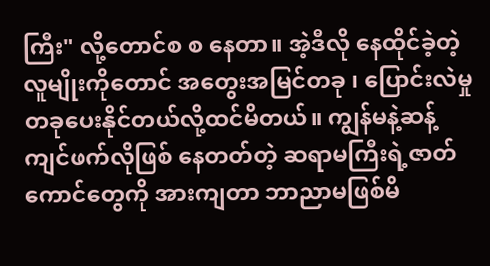ကြီး" လို့တောင်စ စ နေတာ။ အဲ့ဒီလို နေထိုင်ခဲ့တဲ့ လူမျိုးကိုတောင် အတွေးအမြင်တခု ၊ ပြောင်းလဲမှုတခုပေးနိုင်တယ်လို့ထင်မိတယ်။ ကျွန်မနဲ့ဆန့်ကျင်ဖက်လိုဖြစ် နေတတ်တဲ့ ဆရာမကြီးရဲ့ဇာတ်ကောင်တွေကို အားကျတာ ဘာညာမဖြစ်မိ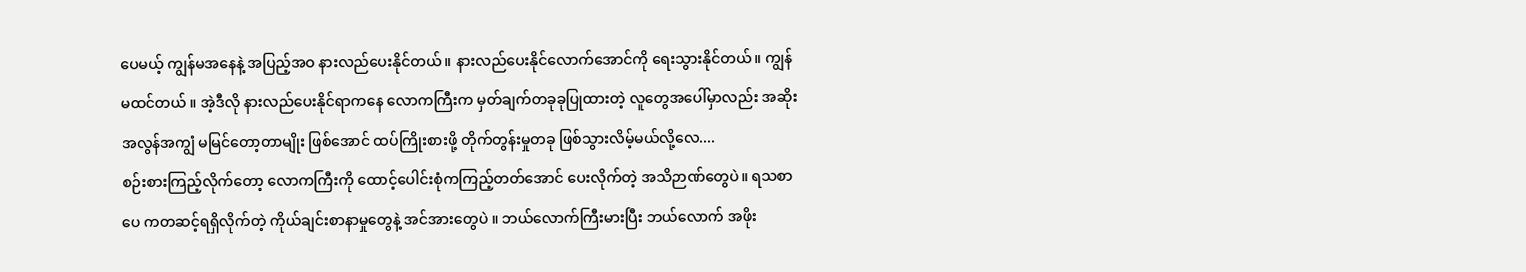ပေမယ့် ကျွန်မအနေနဲ့ အပြည့်အဝ နားလည်ပေးနိုင်တယ်။ နားလည်ပေးနိုင်လောက်အောင်ကို ရေးသွားနိုင်တယ်။ ကျွန်မထင်တယ် ။ အဲ့ဒီလို နားလည်ပေးနိုင်ရာကနေ လောကကြီးက မှတ်ချက်တခုခုပြုထားတဲ့ လူတွေအပေါ်မှာလည်း အဆိုး အလွန်အကျွံ မမြင်တော့တာမျိုး ဖြစ်အောင် ထပ်ကြိုးစားဖို့ တိုက်တွန်းမှုတခု ဖြစ်သွားလိမ့်မယ်လို့လေ....
စဉ်းစားကြည့်လိုက်တော့ လောကကြီးကို ထောင့်ပေါင်းစုံကကြည့်တတ်အောင် ပေးလိုက်တဲ့ အသိဉာဏ်တွေပဲ။ ရသစာပေ ကတဆင့်ရရှိလိုက်တဲ့ ကိုယ်ချင်းစာနာမှုတွေနဲ့ အင်အားတွေပဲ ။ ဘယ်လောက်ကြီးမားပြီး ဘယ်လောက် အဖိုး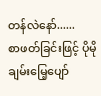တန်လဲနော်......
စာဖတ်ခြင်းဖြင့် ပိုမိုချမ်းမြေ့ပျော်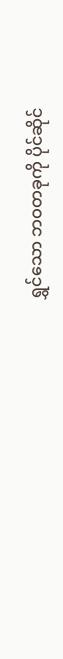ရွှင်သော ဘဝတခုကို ပိုင်ဆိုင်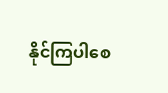နိုင်ကြပါစေ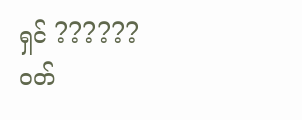ရှင် ??????
ဝတ်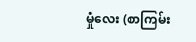မှုံလေး (စာကြမ်း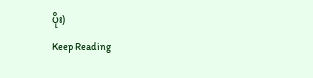ပိုး)
Keep Reading